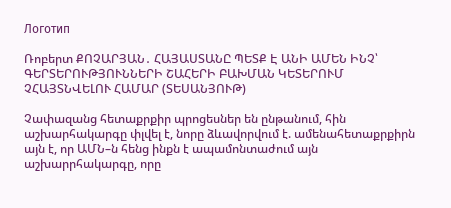Логотип

Ռոբերտ ՔՈՉԱՐՅԱՆ․ ՀԱՅԱՍՏԱՆԸ ՊԵՏՔ Է ԱՆԻ ԱՄԵՆ ԻՆՉ՝ ԳԵՐՏԵՐՈՒԹՅՈՒՆՆԵՐԻ ՇԱՀԵՐԻ ԲԱԽՄԱՆ ԿԵՏԵՐՈՒՄ ՉՀԱՅՏՆՎԵԼՈՒ ՀԱՄԱՐ (ՏԵՍԱՆՅՈՒԹ)

Չափազանց հետաքրքիր պրոցեսներ են ընթանում, հին աշխարհակարգը փլվել է, նորը ձևավորվում է. ամենահետաքրքիրն այն է, որ ԱՄՆ–ն հենց ինքն է ապամոնտաժում այն աշխարրհակարգը, որը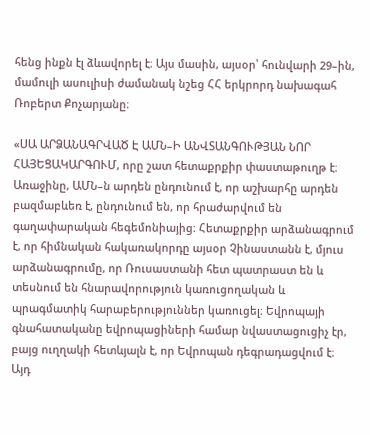հենց ինքն էլ ձևավորել է։ Այս մասին, այսօր՝ հունվարի 29–ին, մամուլի ասուլիսի ժամանակ նշեց ՀՀ երկրորդ նախագահ Ռոբերտ Քոչարյանը։

«ՍԱ ԱՐՁԱՆԱԳՐՎԱԾ Է ԱՄՆ–Ի ԱՆՎՏԱՆԳՈՒԹՅԱՆ ՆՈՐ ՀԱՅԵՑԱԿԱՐԳՈՒՄ, որը շատ հետաքրքիր փաստաթուղթ է։ Առաջինը, ԱՄՆ–ն արդեն ընդունում է, որ աշխարհը արդեն բազմաբևեռ է, ընդունում են, որ հրաժարվում են գաղափարական հեգեմոնիայից։ Հետաքրքիր արձանագրում է, որ հիմնական հակառակորդը այսօր Չինաստանն է, մյուս արձանագրումը, որ Ռուսաստանի հետ պատրաստ են և տեսնում են հնարավորություն կառուցողական և պրագմատիկ հարաբերություններ կառուցել։ Եվրոպայի գնահատականը եվրոպացիների համար նվաստացուցիչ էր, բայց ուղղակի հետևյալն է, որ Եվրոպան դեգրադացվում է։ Այդ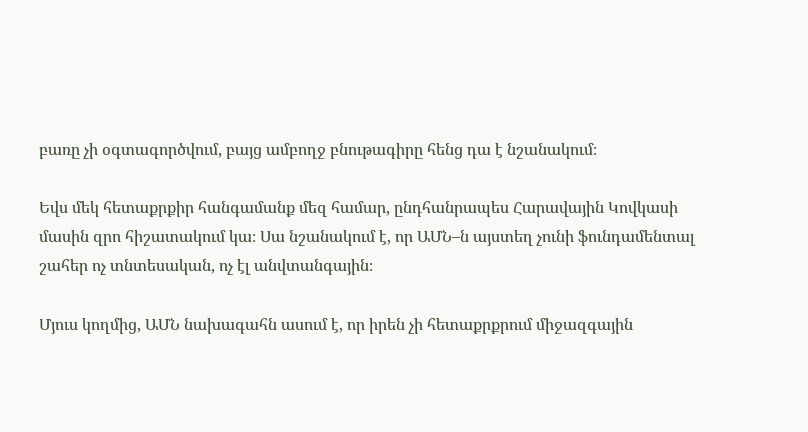բառը չի օգտագործվում, բայց ամբողջ բնութագիրը հենց դա է նշանակում։

Եվս մեկ հետաքրքիր հանգամանք մեզ համար, ընդհանրապես Հարավային Կովկասի մասին զրո հիշատակում կա։ Սա նշանակում է, որ ԱՄՆ–ն այստեղ չունի ֆունդամենտալ շահեր ոչ տնտեսական, ոչ էլ անվտանգային։

Մյուս կողմից, ԱՄՆ նախագահն ասում է, որ իրեն չի հետաքրքրում միջազգային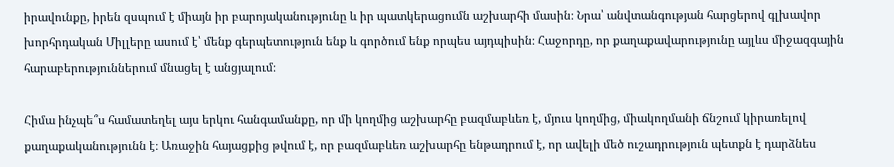իրավունքը, իրեն զսպում է միայն իր բարոյականությունը և իր պատկերացումն աշխարհի մասին։ Նրա՝ անվտանգության հարցերով գլխավոր խորհրդական Միլլերը ասում է՝ մենք գերպետություն ենք և գործում ենք որպես այդպիսին։ Հաջորդը, որ քաղաքավարությունը այլևս միջազգային հարաբերություններում մնացել է անցյալում։

Հիմա ինչպե՞ս համատեղել այս երկու հանգամանքը, որ մի կողմից աշխարհը բազմաբևեռ է, մյուս կողմից, միակողմանի ճնշում կիրառելով քաղաքականությունն է։ Առաջին հայացքից թվում է, որ բազմաբևեռ աշխարհը ենթադրում է, որ ավելի մեծ ուշադրություն պետքն է դարձնես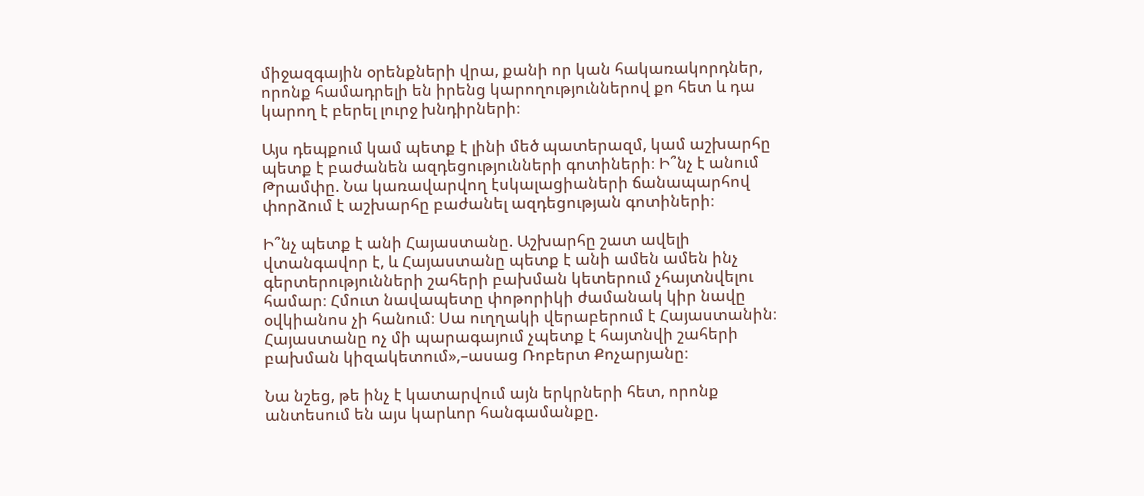միջազգային օրենքների վրա, քանի որ կան հակառակորդներ, որոնք համադրելի են իրենց կարողություններով քո հետ և դա կարող է բերել լուրջ խնդիրների։

Այս դեպքում կամ պետք է լինի մեծ պատերազմ, կամ աշխարհը պետք է բաժանեն ազդեցությունների գոտիների։ Ի՞նչ է անում Թրամփը. Նա կառավարվող էսկալացիաների ճանապարհով փորձում է աշխարհը բաժանել ազդեցության գոտիների։

Ի՞նչ պետք է անի Հայաստանը. Աշխարհը շատ ավելի վտանգավոր է, և Հայաստանը պետք է անի ամեն ամեն ինչ գերտերությունների շահերի բախման կետերում չհայտնվելու համար։ Հմուտ նավապետը փոթորիկի ժամանակ կիր նավը օվկիանոս չի հանում։ Սա ուղղակի վերաբերում է Հայաստանին։ Հայաստանը ոչ մի պարագայում չպետք է հայտնվի շահերի բախման կիզակետում»,–ասաց Ռոբերտ Քոչարյանը։

Նա նշեց, թե ինչ է կատարվում այն երկրների հետ, որոնք անտեսում են այս կարևոր հանգամանքը.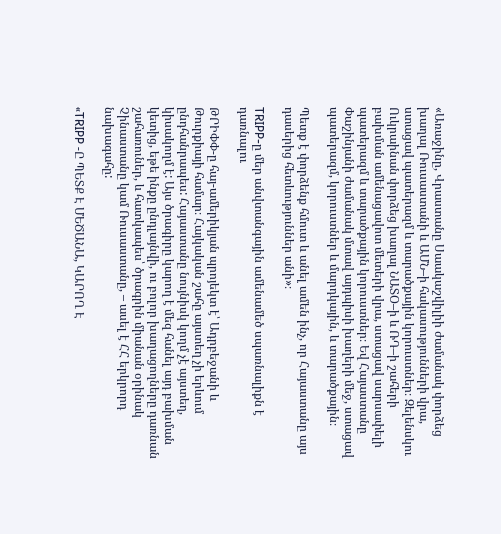«Առաջինը, Վրաստանը Սաակաշվիլիի ժամանակ փորձեց խաղալ Ռուսաստանի և ԱՄՆ–ի հակասությունների վրա, ստացավ պատերազմ և տարածքային կորուստներ։ Զելենսկու Ուկրաինան փորձեց խաղալ ՆԱՏՕ–ի և ՌԴ–ի շահերի բախման ամենացավոտ մետերի վրա, ստացավ սարսափելի պատերազմ և տարածքային կորուստներ։ Եվ Հայաստանը Փաշինյանի ժամանակ մտավ այդպիսի խաղերի մեջ, ստացավ պատերազմ, կորուստներ և մարդկային, և տարածքային։

Պետք է փորձենք հմուտ և անել ամեն ինչ, որ Հայաստանը այս դասերից հետևություններ անի»։

TRIPP-ը մեր անվտանգային ամենամեծ սպառնալիքն է դառնալու

ԹՐԻՓՓ-ը հայ-ամերիկյան պրոյեկտ է՝ Ադրբեջանի և Թուրքիայի համար։ Հայկական շահը այստեղ չի երևում ընդհանրապես: Հայաստանը նույնիսկ կողմ չէ այստեղ, կիսակողմ է: Այս ծրագիրը կարող է մեզ հանել այդ բախման կետից, եթե ինքը ընդլայնվի, ու բոլոր խաղացողները դառնան շահառուներ, և հատկապես՝ ծրագրին միանան օրինակ Չինաստանը կամ Ռուսաստանը, – ասել է ՀՀ երկրորդ նախագահը:

«TRIPP -Ը ՊԵՏՔ Է ՄԵԾԱՆԱ, ԿԱՐՈՂ Է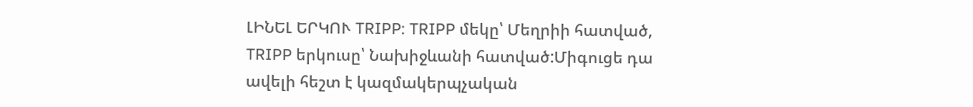ԼԻՆԵԼ ԵՐԿՈՒ TRIPP: TRIPP մեկը՝ Մեղրիի հատված, TRIPP երկուսը՝ Նախիջևանի հատված:Միգուցե դա ավելի հեշտ է կազմակերպչական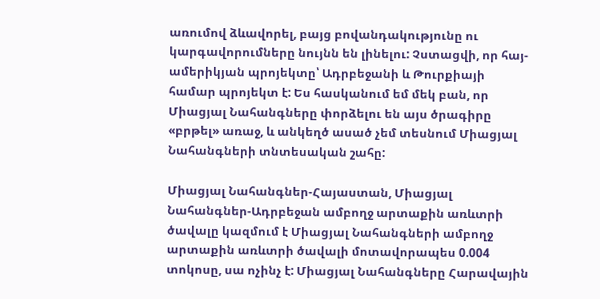առումով ձևավորել, բայց բովանդակությունը ու կարգավորումները նույնն են լինելու: Չստացվի, որ հայ-ամերիկյան պրոյեկտը՝ Ադրբեջանի և Թուրքիայի համար պրոյեկտ է: Ես հասկանում եմ մեկ բան, որ Միացյալ Նահանգները փորձելու են այս ծրագիրը «բրթել» առաջ, և անկեղծ ասած չեմ տեսնում Միացյալ Նահանգների տնտեսական շահը:

Միացյալ Նահանգներ-Հայաստան, Միացյալ Նահանգներ-Ադրբեջան ամբողջ արտաքին առևտրի ծավալը կազմում է Միացյալ Նահանգների ամբողջ արտաքին առևտրի ծավալի մոտավորապես 0.004 տոկոսը, սա ոչինչ է: Միացյալ Նահանգները Հարավային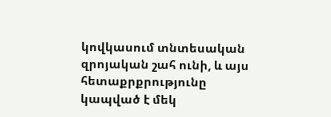կովկասում տնտեսական զրոյական շահ ունի, և այս հետաքրքրությունը կապված է մեկ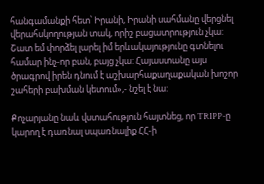հանգամանքի հետ՝ Իրանի, Իրանի սահմանը վերցնել վերահսկողության տակ, որիշ բացատրություն չկա: Շատ եմ փորձել լարել իմ երևակայությունը գտնելու համար ինչ-որ բան, բայց չկա: Հայաստանը այս ծրագրով իրեն դնում է աշխարհաքաղաքական խոշոր շահերի բախման կետում»,- նշել է նա:

Քոչարյանը նաև վստահություն հայտնեց, որ TRIPP-ը կարող է դառնալ սպառնալիք ՀՀ-ի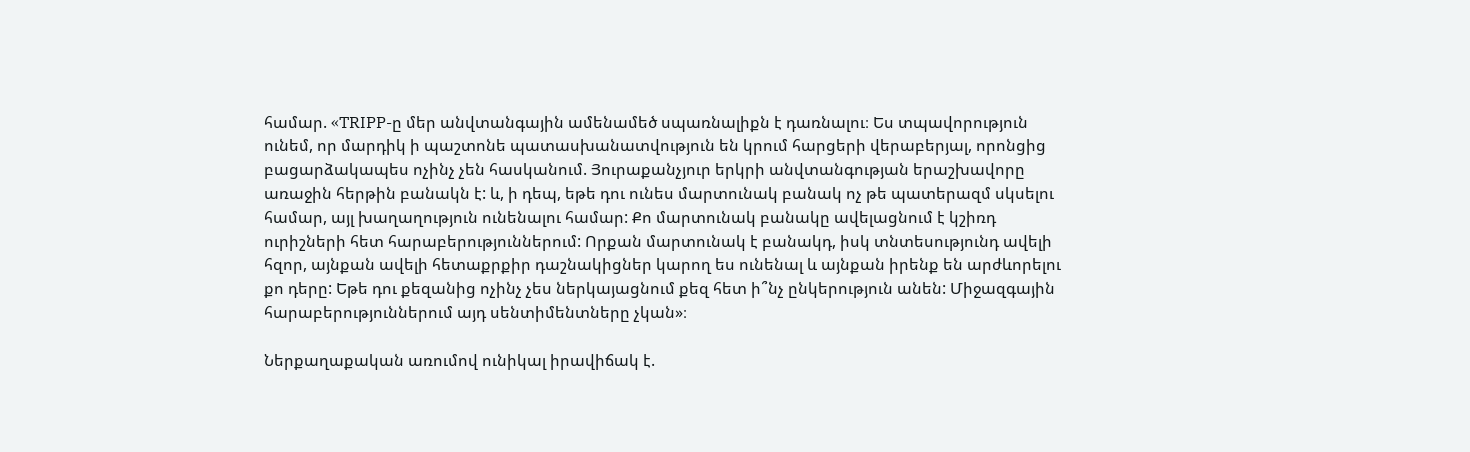համար. «TRIPP-ը մեր անվտանգային ամենամեծ սպառնալիքն է դառնալու։ Ես տպավորություն ունեմ, որ մարդիկ ի պաշտոնե պատասխանատվություն են կրում հարցերի վերաբերյալ, որոնցից բացարձակապես ոչինչ չեն հասկանում. Յուրաքանչյուր երկրի անվտանգության երաշխավորը առաջին հերթին բանակն է: և, ի դեպ, եթե դու ունես մարտունակ բանակ ոչ թե պատերազմ սկսելու համար, այլ խաղաղություն ունենալու համար: Քո մարտունակ բանակը ավելացնում է կշիռդ ուրիշների հետ հարաբերություններում: Որքան մարտունակ է բանակդ, իսկ տնտեսությունդ ավելի հզոր, այնքան ավելի հետաքրքիր դաշնակիցներ կարող ես ունենալ և այնքան իրենք են արժևորելու քո դերը: Եթե դու քեզանից ոչինչ չես ներկայացնում քեզ հետ ի՞նչ ընկերություն անեն: Միջազգային հարաբերություններում այդ սենտիմենտները չկան»։

Ներքաղաքական առումով ունիկալ իրավիճակ է.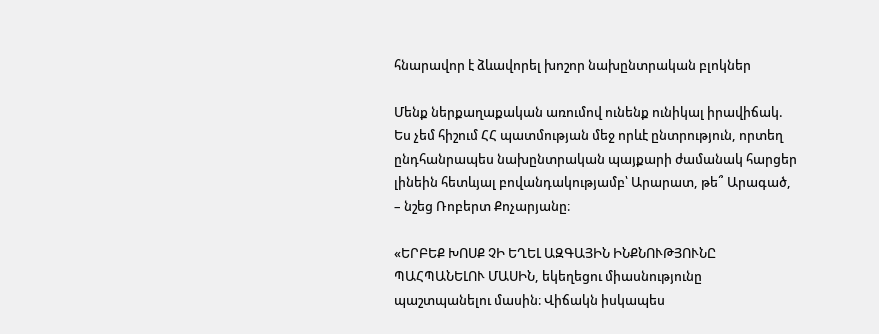հնարավոր է ձևավորել խոշոր նախընտրական բլոկներ

Մենք ներքաղաքական առումով ունենք ունիկալ իրավիճակ. Ես չեմ հիշում ՀՀ պատմության մեջ որևէ ընտրություն, որտեղ ընդհանրապես նախընտրական պայքարի ժամանակ հարցեր լինեին հետևյալ բովանդակությամբ՝ Արարատ, թե՞ Արագած, – նշեց Ռոբերտ Քոչարյանը։

«ԵՐԲԵՔ ԽՈՍՔ ՉԻ ԵՂԵԼ ԱԶԳԱՅԻՆ ԻՆՔՆՈՒԹՅՈՒՆԸ ՊԱՀՊԱՆԵԼՈՒ ՄԱՍԻՆ, եկեղեցու միասնությունը պաշտպանելու մասին։ Վիճակն իսկապես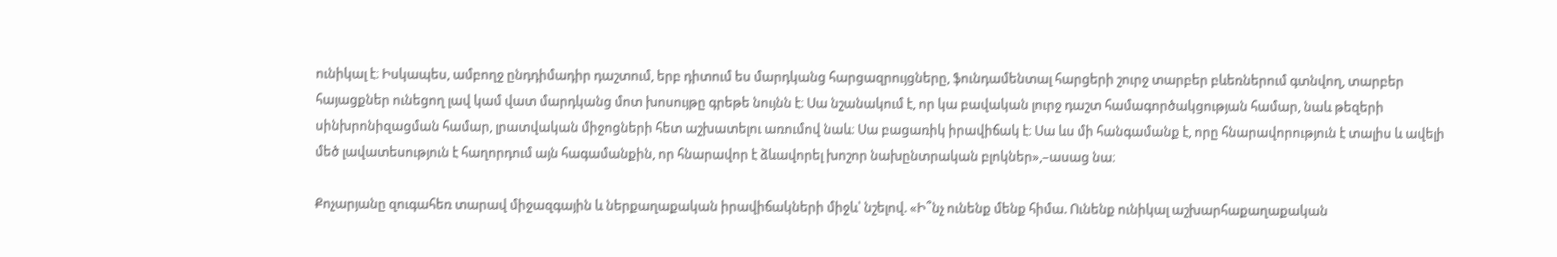ունիկալ է։ Իսկապես, ամբողջ ընդդիմադիր դաշտում, երբ դիտում ես մարդկանց հարցազրույցները, ֆունդամենտալ հարցերի շուրջ տարբեր բևեռներում գտնվող, տարբեր հայացքներ ունեցող լավ կամ վատ մարդկանց մոտ խոսույթը գրեթե նույնն է։ Սա նշանակում է, որ կա բավական լուրջ դաշտ համագործակցության համար, նաև թեզերի սինխրոնիզացման համար, լրատվական միջոցների հետ աշխատելու առումով նաև։ Սա բացառիկ իրավիճակ է։ Սա ևս մի հանգամանք է, որը հնարավորություն է տալիս և ավելի մեծ լավատեսություն է հաղորդում այն հագամանքին, որ հնարավոր է ձևավորել խոշոր նախընտրական բլոկներ»,–ասաց նա։

Քոչարյանը զուգահեռ տարավ միջազգային և ներքաղաքական իրավիճակների միջև՝ նշելով. «Ի՞նչ ունենք մենք հիմա. Ունենք ունիկալ աշխարհաքաղաքական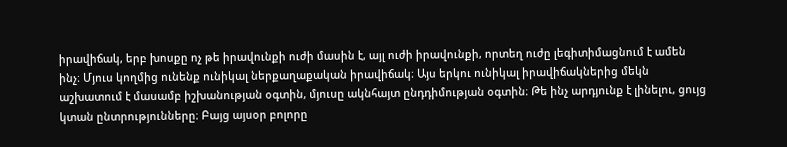իրավիճակ, երբ խոսքը ոչ թե իրավունքի ուժի մասին է, այլ ուժի իրավունքի, որտեղ ուժը լեգիտիմացնում է ամեն ինչ։ Մյուս կողմից ունենք ունիկալ ներքաղաքական իրավիճակ։ Այս երկու ունիկալ իրավիճակներից մեկն աշխատում է մասամբ իշխանության օգտին, մյուսը ակնհայտ ընդդիմության օգտին։ Թե ինչ արդյունք է լինելու, ցույց կտան ընտրությունները։ Բայց այսօր բոլորը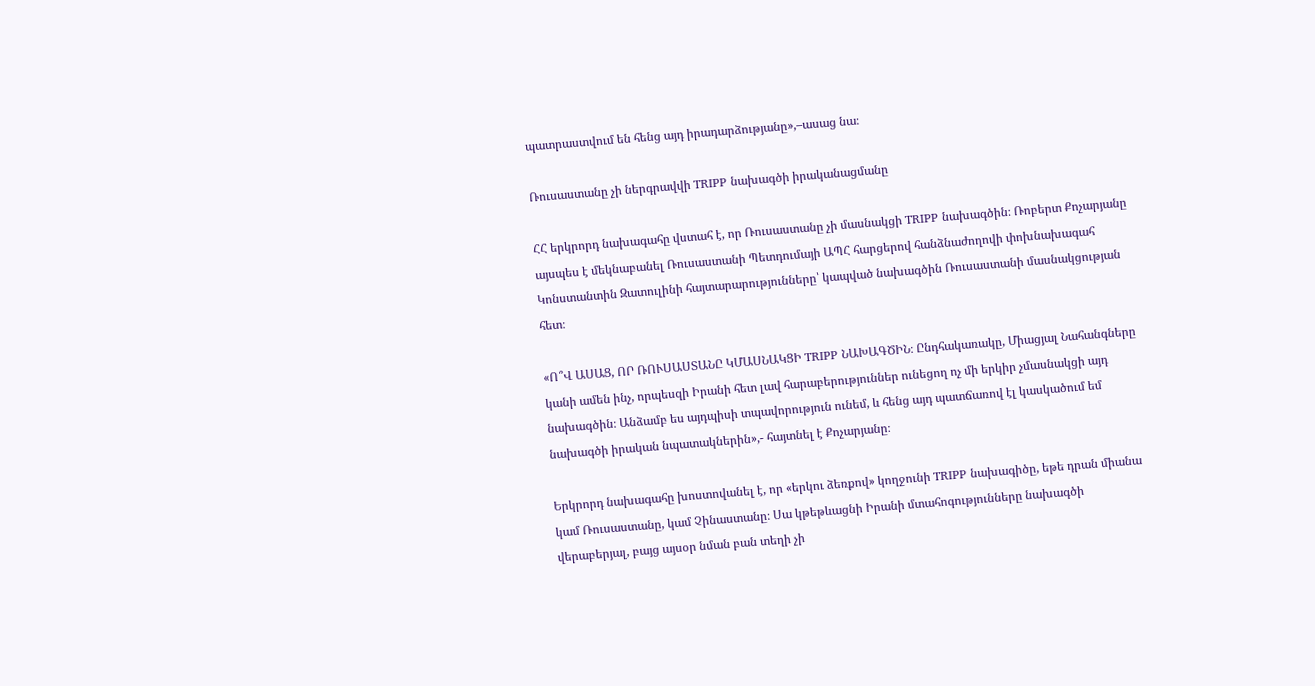պատրաստվում են հենց այդ իրադարձությանը»,–ասաց նա։

Ռուսաստանը չի ներգրավվի TRIPP նախագծի իրականացմանը

ՀՀ երկրորդ նախագահը վստահ է, որ Ռուսաստանը չի մասնակցի TRIPP նախագծին։ Ռոբերտ Քոչարյանը այսպես է մեկնաբանել Ռուսաստանի Պետդումայի ԱՊՀ հարցերով հանձնաժողովի փոխնախագահ Կոնստանտին Զատուլինի հայտարարությունները՝ կապված նախագծին Ռուսաստանի մասնակցության հետ։

«Ո՞Վ ԱՍԱՑ, ՈՐ ՌՈՒՍԱՍՏԱՆԸ ԿՄԱՍՆԱԿՑԻ TRIPP ՆԱԽԱԳԾԻՆ։ Ընդհակառակը, Միացյալ Նահանգները կանի ամեն ինչ, որպեսզի Իրանի հետ լավ հարաբերություններ ունեցող ոչ մի երկիր չմասնակցի այդ նախագծին։ Անձամբ ես այդպիսի տպավորություն ունեմ, և հենց այդ պատճառով էլ կասկածում եմ նախագծի իրական նպատակներին»,- հայտնել է Քոչարյանը։

Երկրորդ նախագահը խոստովանել է, որ «երկու ձեռքով» կողջունի TRIPP նախագիծը, եթե դրան միանա կամ Ռուսաստանը, կամ Չինաստանը։ Սա կթեթևացնի Իրանի մտահոգությունները նախագծի վերաբերյալ, բայց այսօր նման բան տեղի չի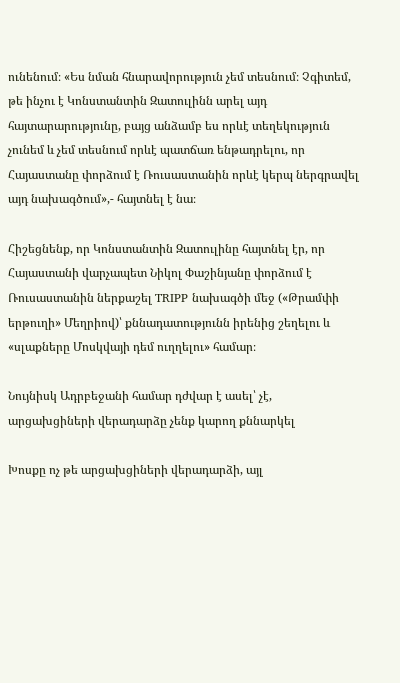ունենում։ «Ես նման հնարավորություն չեմ տեսնում։ Չգիտեմ, թե ինչու է Կոնստանտին Զատուլինն արել այդ հայտարարությունը, բայց անձամբ ես որևէ տեղեկություն չունեմ և չեմ տեսնում որևէ պատճառ ենթադրելու, որ Հայաստանը փորձում է Ռուսաստանին որևէ կերպ ներգրավել այդ նախագծում»,- հայտնել է նա։

Հիշեցնենք, որ Կոնստանտին Զատուլինը հայտնել էր, որ Հայաստանի վարչապետ Նիկոլ Փաշինյանը փորձում է Ռուսաստանին ներքաշել TRIPP նախագծի մեջ («Թրամփի երթուղի» Մեղրիով)՝ քննադատությունն իրենից շեղելու և «սլաքները Մոսկվայի դեմ ուղղելու» համար։

Նույնիսկ Ադրբեջանի համար դժվար է ասել՝ չէ, արցախցիների վերադարձը չենք կարող քննարկել

Խոսքը ոչ թե արցախցիների վերադարձի, այլ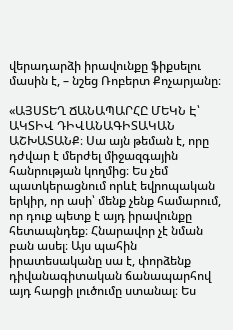վերադարձի իրավունքը ֆիքսելու մասին է, – նշեց Ռոբերտ Քոչարյանը։

«ԱՅՍՏԵՂ ՃԱՆԱՊԱՐՀԸ ՄԵԿՆ Է՝ ԱԿՏԻՎ ԴԻՎԱՆԱԳԻՏԱԿԱՆ ԱՇԽԱՏԱՆՔ։ Սա այն թեման է, որը դժվար է մերժել միջազգային հանրության կողմից։ Ես չեմ պատկերացնում որևէ եվրոպական երկիր, որ ասի՝ մենք չենք համարում, որ դուք պետք է այդ իրավունքը հետապնդեք։ Հնարավոր չէ նման բան ասել։ Այս պահին իրատեսականը սա է, փորձենք դիվանագիտական ճանապարհով այդ հարցի լուծումը ստանալ։ Ես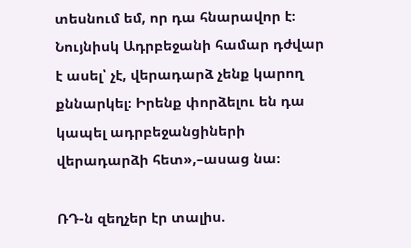տեսնում եմ, որ դա հնարավոր է։ Նույնիսկ Ադրբեջանի համար դժվար է ասել՝ չէ, վերադարձ չենք կարող քննարկել։ Իրենք փորձելու են դա կապել ադրբեջանցիների վերադարձի հետ»,–ասաց նա։

ՌԴ-ն զեղչեր էր տալիս.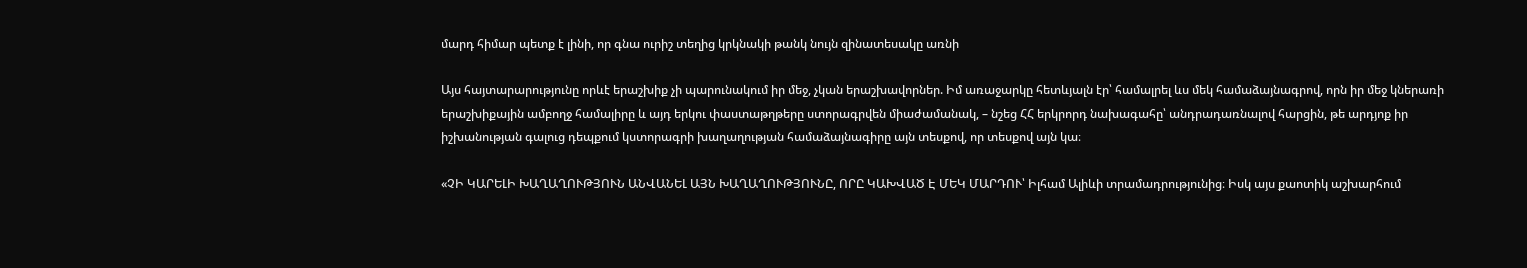մարդ հիմար պետք է լինի, որ գնա ուրիշ տեղից կրկնակի թանկ նույն զինատեսակը առնի

Այս հայտարարությունը որևէ երաշխիք չի պարունակում իր մեջ, չկան երաշխավորներ. Իմ առաջարկը հետևյալն էր՝ համալրել ևս մեկ համաձայնագրով, որն իր մեջ կներառի երաշխիքային ամբողջ համալիրը և այդ երկու փաստաթղթերը ստորագրվեն միաժամանակ, – նշեց ՀՀ երկրորդ նախագահը՝ անդրադառնալով հարցին, թե արդյոք իր իշխանության գալուց դեպքում կստորագրի խաղաղության համաձայնագիրը այն տեսքով, որ տեսքով այն կա։

«ՉԻ ԿԱՐԵԼԻ ԽԱՂԱՂՈՒԹՅՈՒՆ ԱՆՎԱՆԵԼ ԱՅՆ ԽԱՂԱՂՈՒԹՅՈՒՆԸ, ՈՐԸ ԿԱԽՎԱԾ Է ՄԵԿ ՄԱՐԴՈՒ՝ Իլհամ Ալիևի տրամադրությունից։ Իսկ այս քաոտիկ աշխարհում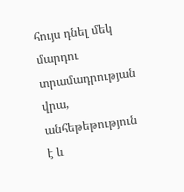հույս դնել մեկ մարդու տրամադրության վրա, անհեթեթություն է և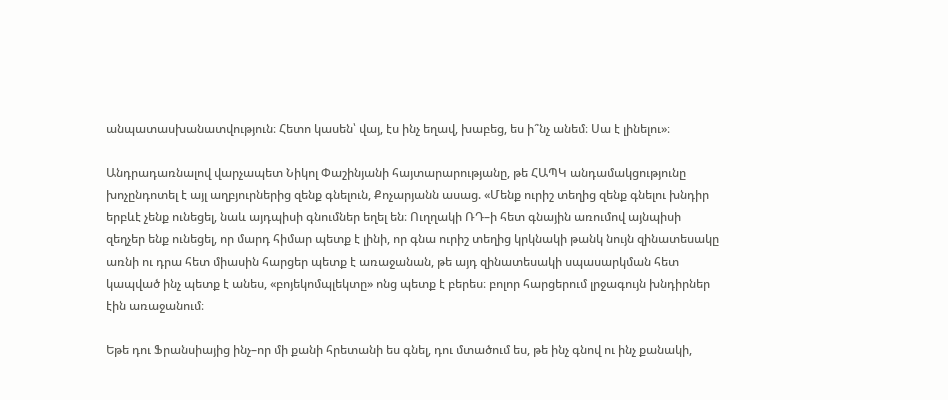անպատասխանատվություն։ Հետո կասեն՝ վայ, էս ինչ եղավ, խաբեց, ես ի՞նչ անեմ։ Սա է լինելու»։

Անդրադառնալով վարչապետ Նիկոլ Փաշինյանի հայտարարությանը, թե ՀԱՊԿ անդամակցությունը խոչընդոտել է այլ աղբյուրներից զենք գնելուն, Քոչարյանն ասաց. «Մենք ուրիշ տեղից զենք գնելու խնդիր երբևէ չենք ունեցել, նաև այդպիսի գնումներ եղել են։ Ուղղակի ՌԴ–ի հետ գնային առումով այնպիսի զեղչեր ենք ունեցել, որ մարդ հիմար պետք է լինի, որ գնա ուրիշ տեղից կրկնակի թանկ նույն զինատեսակը առնի ու դրա հետ միասին հարցեր պետք է առաջանան, թե այդ զինատեսակի սպասարկման հետ կապված ինչ պետք է անես, «բոյեկոմպլեկտը» ոնց պետք է բերես։ բոլոր հարցերում լրջագույն խնդիրներ էին առաջանում։

Եթե դու Ֆրանսիայից ինչ–որ մի քանի հրետանի ես գնել, դու մտածում ես, թե ինչ գնով ու ինչ քանակի,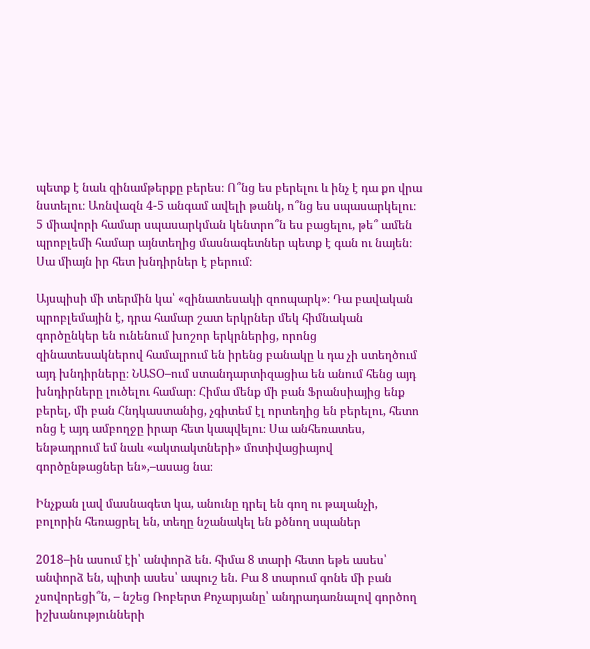պետք է նաև զինամթերքը բերես։ Ո՞նց ես բերելու և ինչ է դա քո վրա նստելու։ Առնվազն 4-5 անգամ ավելի թանկ, ո՞նց ես սպասարկելու։ 5 միավորի համար սպասարկման կենտրո՞ն ես բացելու, թե՞ ամեն պրոբլեմի համար այնտեղից մասնագետներ պետք է գան ու նայեն։ Սա միայն իր հետ խնդիրներ է բերում։

Այսպիսի մի տերմին կա՝ «զինատեսակի զոոպարկ»։ Դա բավական պրոբլեմային է, դրա համար շատ երկրներ մեկ հիմնական գործընկեր են ունենում խոշոր երկրներից, որոնց զինատեսակներով համալրում են իրենց բանակը և դա չի ստեղծում այդ խնդիրները։ ՆԱՏՕ–ում ստանդարտիզացիա են անում հենց այդ խնդիրները լուծելու համար։ Հիմա մենք մի բան Ֆրանսիայից ենք բերել, մի բան Հնդկաստանից, չգիտեմ էլ որտեղից են բերելու, հետո ոնց է այդ ամբողջը իրար հետ կապվելու։ Սա անհեռատես, ենթադրում եմ նաև «ակտակտների» մոտիվացիայով գործընթացներ են»,–ասաց նա։

Ինչքան լավ մասնագետ կա, անունը դրել են գող ու թալանչի, բոլորին հեռացրել են, տեղը նշանակել են քծնող սպաներ

2018–ին ասում էի՝ անփորձ են. հիմա 8 տարի հետո եթե ասես՝ անփորձ են, պիտի ասես՝ ապուշ են. Բա 8 տարում գոնե մի բան չսովորեցի՞ն, – նշեց Ռոբերտ Քոչարյանը՝ անդրադառնալով գործող իշխանությունների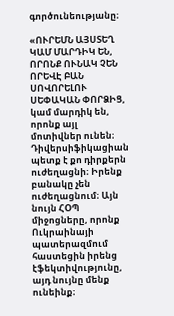գործունեությանը։

«ՈՒՐԵՄՆ ԱՅՍՏԵՂ ԿԱՄ ՄԱՐԴԻԿ ԵՆ, ՈՐՈՆՔ ՈՒՆԱԿ ՉԵՆ ՈՐԵՎԷ ԲԱՆ ՍՈՎՈՐԵԼՈՒ ՍԵՓԱԿԱՆ ՓՈՐՁԻՑ, կամ մարդիկ են, որոնք այլ մոտիվներ ունեն։ Դիվերսիֆիկացիան պետք է քո դիրքերն ուժեղացնի։ Իրենք բանակը չեն ուժեղացնում։ Այն նույն ՀՕՊ միջոցները, որոնք Ուկրաինայի պատերազմում հաստեցին իրենց էֆեկտիվությունը, այդ նույնը մենք ունեինք։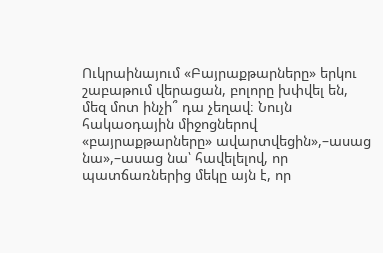Ուկրաինայում «Բայրաքթարները» երկու շաբաթում վերացան, բոլորը խփվել են, մեզ մոտ ինչի՞ դա չեղավ։ Նույն հակաօդային միջոցներով «բայրաքթարները» ավարտվեցին»,–ասաց նա»,–ասաց նա՝ հավելելով, որ պատճառներից մեկը այն է, որ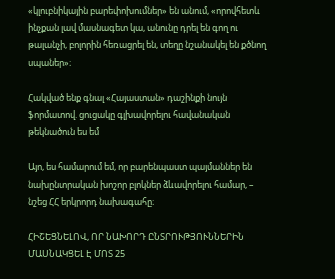«կլուբնիկային բարեփոխումներ» են անում, «որովհետև ինչքան լավ մասնագետ կա, անունը դրել են գող ու թալանչի, բոլորին հեռացրել են, տեղը նշանակել են քծնող սպաներ»։

Հակված ենք գնալ «Հայաստան» դաշինքի նույն ֆորմատով. ցուցակը գլխավորելու հավանական թեկնածուն ես եմ

Այո, ես համարում եմ, որ բարենպաստ պայմաններ են նախընտրական խոշոր բլոկներ ձևավորելու համար, – նշեց ՀՀ երկրորդ նախագահը։

ՀԻՇԵՑՆԵԼՈՎ, ՈՐ ՆԱԽՈՐԴ ԸՆՏՐՈՒԹՅՈՒՆՆԵՐԻՆ ՄԱՍՆԱԿՑԵԼ Է ՄՈՏ 25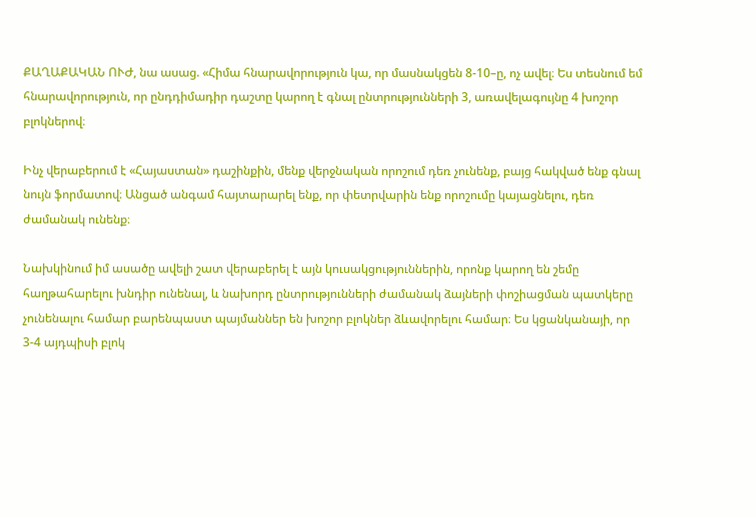ՔԱՂԱՔԱԿԱՆ ՈՒԺ, նա ասաց. «Հիմա հնարավորություն կա, որ մասնակցեն 8-10–ը, ոչ ավել։ Ես տեսնում եմ հնարավորություն, որ ընդդիմադիր դաշտը կարող է գնալ ընտրությունների 3, առավելագույնը 4 խոշոր բլոկներով։

Ինչ վերաբերում է «Հայաստան» դաշինքին, մենք վերջնական որոշում դեռ չունենք, բայց հակված ենք գնալ նույն ֆորմատով։ Անցած անգամ հայտարարել ենք, որ փետրվարին ենք որոշումը կայացնելու, դեռ ժամանակ ունենք։

Նախկինում իմ ասածը ավելի շատ վերաբերել է այն կուսակցություններին, որոնք կարող են շեմը հաղթահարելու խնդիր ունենալ, և նախորդ ընտրությունների ժամանակ ձայների փոշիացման պատկերը չունենալու համար բարենպաստ պայմաններ են խոշոր բլոկներ ձևավորելու համար։ Ես կցանկանայի, որ 3-4 այդպիսի բլոկ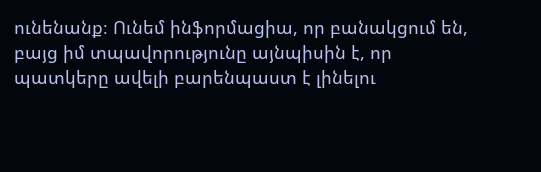ունենանք։ Ունեմ ինֆորմացիա, որ բանակցում են, բայց իմ տպավորությունը այնպիսին է, որ պատկերը ավելի բարենպաստ է լինելու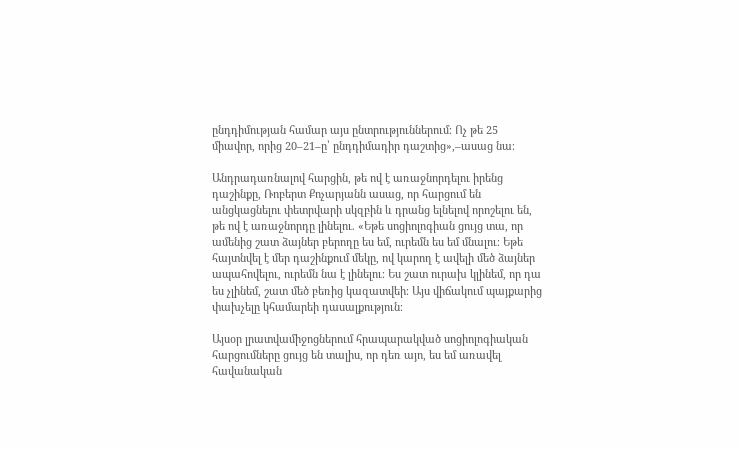ընդդիմության համար այս ընտրություններում։ Ոչ թե 25 միավոր, որից 20–21–ը՝ ընդդիմադիր դաշտից»,–ասաց նա։

Անդրադառնալով հարցին, թե ով է առաջնորդելու իրենց դաշինքը, Ռոբերտ Քոչարյանն ասաց, որ հարցում են անցկացնելու փետրվարի սկզբին և դրանց ելնելով որոշելու են, թե ով է առաջնորդը լինելու. «Եթե սոցիոլոգիան ցույց տա, որ ամենից շատ ձայներ բերողը ես եմ, ուրեմն ես եմ մնալու։ Եթե հայտնվել է մեր դաշինքում մեկը, ով կարող է ավելի մեծ ձայներ ապահովելու, ուրեմն նա է լինելու։ Ես շատ ուրախ կլինեմ, որ դա ես չլինեմ, շատ մեծ բեռից կազատվեի։ Այս վիճակում պայքարից փախչելը կհամարեի դասալքություն։

Այսօր լրատվամիջոցներում հրապարակված սոցիոլոգիական հարցումները ցույց են տալիս, որ դեռ այո, ես եմ առավել հավանական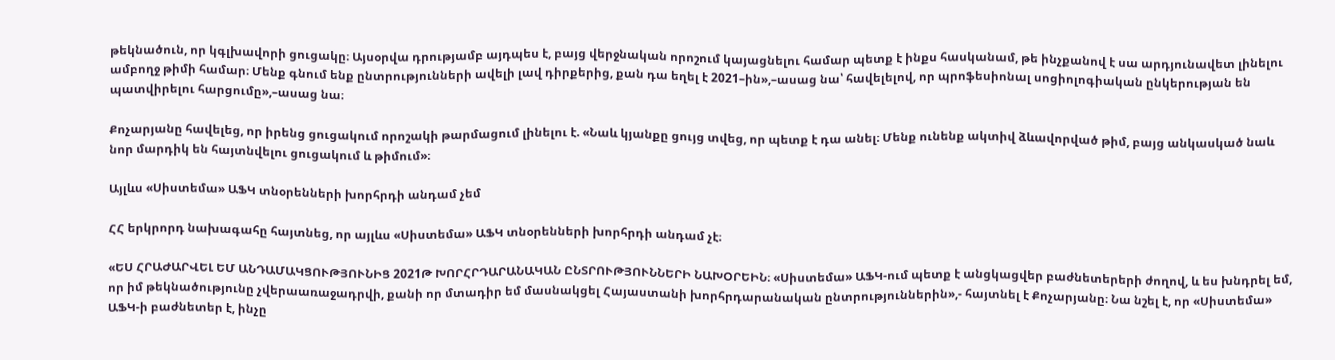թեկնածուն, որ կգլխավորի ցուցակը։ Այսօրվա դրությամբ այդպես է, բայց վերջնական որոշում կայացնելու համար պետք է ինքս հասկանամ, թե ինչքանով է սա արդյունավետ լինելու ամբողջ թիմի համար։ Մենք գնում ենք ընտրությունների ավելի լավ դիրքերից, քան դա եղել է 2021–ին»,–ասաց նա՝ հավելելով, որ պրոֆեսիոնալ սոցիոլոգիական ընկերության են պատվիրելու հարցումը»,–ասաց նա։

Քոչարյանը հավելեց, որ իրենց ցուցակում որոշակի թարմացում լինելու է. «Նաև կյանքը ցույց տվեց, որ պետք է դա անել։ Մենք ունենք ակտիվ ձևավորված թիմ, բայց անկասկած նաև նոր մարդիկ են հայտնվելու ցուցակում և թիմում»։

Այլևս «Սիստեմա» ԱՖԿ տնօրենների խորհրդի անդամ չեմ

ՀՀ երկրորդ նախագահը հայտնեց, որ այլևս «Սիստեմա» ԱՖԿ տնօրենների խորհրդի անդամ չէ։

«ԵՍ ՀՐԱԺԱՐՎԵԼ ԵՄ ԱՆԴԱՄԱԿՑՈՒԹՅՈՒՆԻՑ 2021Թ ԽՈՐՀՐԴԱՐԱՆԱԿԱՆ ԸՆՏՐՈՒԹՅՈՒՆՆԵՐԻ ՆԱԽՕՐԵԻՆ։ «Սիստեմա» ԱՖԿ-ում պետք է անցկացվեր բաժնետերերի ժողով, և ես խնդրել եմ, որ իմ թեկնածությունը չվերաառաջադրվի, քանի որ մտադիր եմ մասնակցել Հայաստանի խորհրդարանական ընտրություններին»,- հայտնել է Քոչարյանը։ Նա նշել է, որ «Սիստեմա» ԱՖԿ-ի բաժնետեր է, ինչը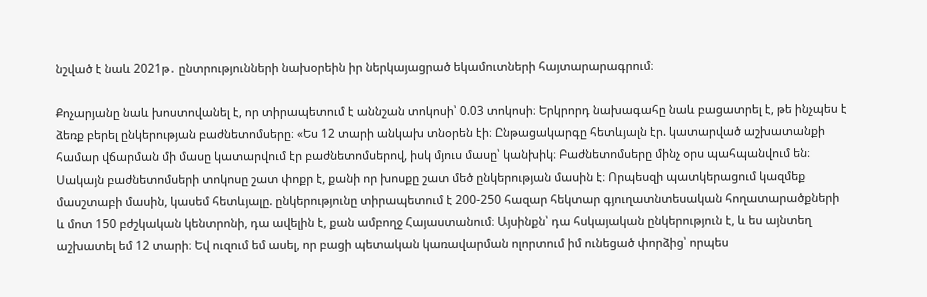նշված է նաև 2021թ․ ընտրությունների նախօրեին իր ներկայացրած եկամուտների հայտարարագրում։

Քոչարյանը նաև խոստովանել է, որ տիրապետում է աննշան տոկոսի՝ 0.03 տոկոսի։ Երկրորդ նախագահը նաև բացատրել է, թե ինչպես է ձեռք բերել ընկերության բաժնետոմսերը։ «Ես 12 տարի անկախ տնօրեն էի։ Ընթացակարգը հետևյալն էր. կատարված աշխատանքի համար վճարման մի մասը կատարվում էր բաժնետոմսերով, իսկ մյուս մասը՝ կանխիկ։ Բաժնետոմսերը մինչ օրս պահպանվում են։ Սակայն բաժնետոմսերի տոկոսը շատ փոքր է, քանի որ խոսքը շատ մեծ ընկերության մասին է։ Որպեսզի պատկերացում կազմեք մասշտաբի մասին, կասեմ հետևյալը. ընկերությունը տիրապետում է 200-250 հազար հեկտար գյուղատնտեսական հողատարածքների և մոտ 150 բժշկական կենտրոնի, դա ավելին է, քան ամբողջ Հայաստանում։ Այսինքն՝ դա հսկայական ընկերություն է, և ես այնտեղ աշխատել եմ 12 տարի։ Եվ ուզում եմ ասել, որ բացի պետական կառավարման ոլորտում իմ ունեցած փորձից՝ որպես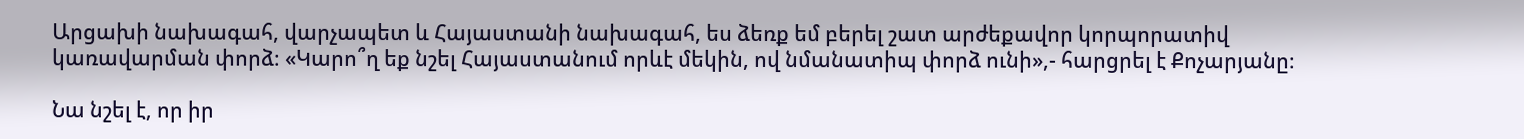Արցախի նախագահ, վարչապետ և Հայաստանի նախագահ, ես ձեռք եմ բերել շատ արժեքավոր կորպորատիվ կառավարման փորձ։ «Կարո՞ղ եք նշել Հայաստանում որևէ մեկին, ով նմանատիպ փորձ ունի»,- հարցրել է Քոչարյանը։

Նա նշել է, որ իր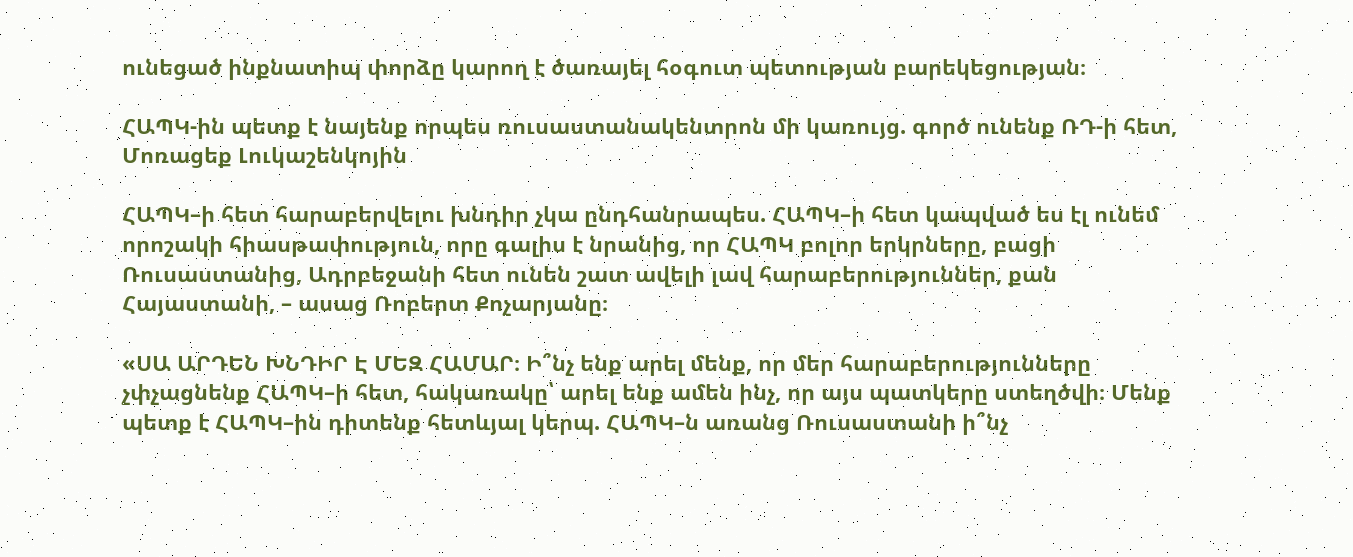ունեցած ինքնատիպ փորձը կարող է ծառայել հօգուտ պետության բարեկեցության։

ՀԱՊԿ-ին պետք է նայենք որպես ռուսաստանակենտրոն մի կառույց. գործ ունենք ՌԴ-ի հետ, Մոռացեք Լուկաշենկոյին

ՀԱՊԿ–ի հետ հարաբերվելու խնդիր չկա ընդհանրապես. ՀԱՊԿ–ի հետ կապված ես էլ ունեմ որոշակի հիասթափություն, որը գալիս է նրանից, որ ՀԱՊԿ բոլոր երկրները, բացի Ռուսաստանից, Ադրբեջանի հետ ունեն շատ ավելի լավ հարաբերություններ, քան Հայաստանի, – ասաց Ռոբերտ Քոչարյանը։

«ՍԱ ԱՐԴԵՆ ԽՆԴԻՐ Է ՄԵԶ ՀԱՄԱՐ։ Ի՞նչ ենք արել մենք, որ մեր հարաբերությունները չփչացնենք ՀԱՊԿ–ի հետ, հակառակը՝ արել ենք ամեն ինչ, որ այս պատկերը ստեղծվի։ Մենք պետք է ՀԱՊԿ–ին դիտենք հետևյալ կերպ. ՀԱՊԿ–ն առանց Ռուսաստանի ի՞նչ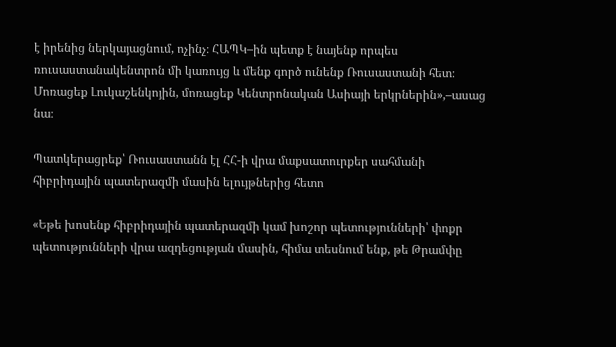է իրենից ներկայացնում, ոչինչ։ ՀԱՊԿ–ին պետք է նայենք որպես ռուսաստանակենտրոն մի կառույց և մենք գործ ունենք Ռուսաստանի հետ։ Մոռացեք Լուկաշենկոյին, մոռացեք Կենտրոնական Ասիայի երկրներին»,–ասաց նա։

Պատկերացրեք՝ Ռուսաստանն էլ ՀՀ-ի վրա մաքսատուրքեր սահմանի հիբրիդային պատերազմի մասին ելույթներից հետո

«Եթե խոսենք հիբրիդային պատերազմի կամ խոշոր պետությունների՝ փոքր պետությունների վրա ազդեցության մասին, հիմա տեսնում ենք, թե Թրամփը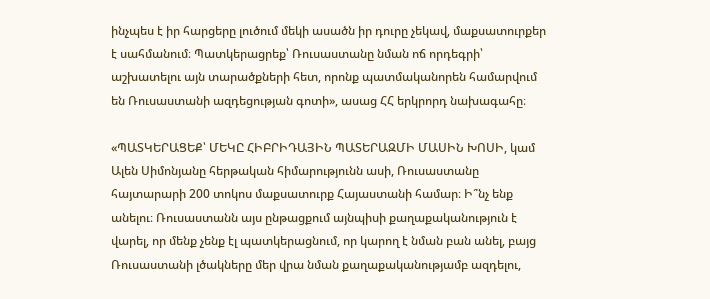ինչպես է իր հարցերը լուծում մեկի ասածն իր դուրը չեկավ, մաքսատուրքեր է սահմանում։ Պատկերացրեք՝ Ռուսաստանը նման ոճ որդեգրի՝ աշխատելու այն տարածքների հետ, որոնք պատմականորեն համարվում են Ռուսաստանի ազդեցության գոտի», ասաց ՀՀ երկրորդ նախագահը։

«ՊԱՏԿԵՐԱՑԵՔ՝ ՄԵԿԸ ՀԻԲՐԻԴԱՅԻՆ ՊԱՏԵՐԱԶՄԻ ՄԱՍԻՆ ԽՈՍԻ, կամ Ալեն Սիմոնյանը հերթական հիմարությունն ասի, Ռուսաստանը հայտարարի 200 տոկոս մաքսատուրք Հայաստանի համար։ Ի՞նչ ենք անելու։ Ռուսաստանն այս ընթացքում այնպիսի քաղաքականություն է վարել, որ մենք չենք էլ պատկերացնում, որ կարող է նման բան անել, բայց Ռուսաստանի լծակները մեր վրա նման քաղաքականությամբ ազդելու,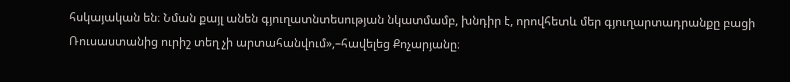հսկայական են։ Նման քայլ անեն գյուղատնտեսության նկատմամբ, խնդիր է, որովհետև մեր գյուղարտադրանքը բացի Ռուսաստանից ուրիշ տեղ չի արտահանվում»,–հավելեց Քոչարյանը։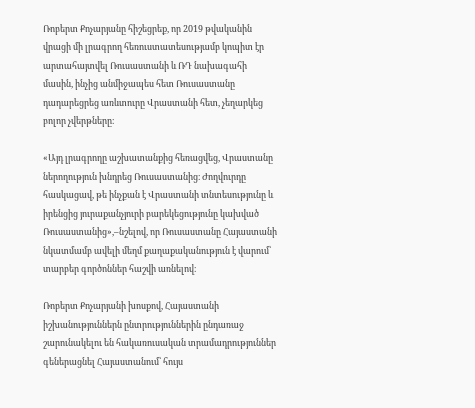Ռոբերտ Քոչարյանը հիշեցրեք, որ 2019 թվականին վրացի մի լրագրող հեռուստատեսությամբ կոպիտ էր արտահայտվել Ռուսաստանի և ՌԴ նախագահի մասին, ինչից անմիջապես հետ Ռուսաստանը դադարեցրեց առևտուրը Վրաստանի հետ, չեղարկեց բոլոր չվերթները։

«Այդ լրագրողը աշխատանքից հեռացվեց, Վրաստանը ներողություն խնդրեց Ռուսաստանից։ Ժողվուրդը հասկացավ, թե ինչքան է Վրաստանի տնտեսությունը և իրենցից յուրաքանչյուրի բարեկեցությունը կախված Ռուսաստանից»,–նշելով, որ Ռուսաստանը Հայաստանի նկատմամբ ավելի մեղմ քաղաքականություն է վարում՝ տարբեր գործոններ հաշվի առնելով։

Ռոբերտ Քոչարյանի խոսքով, Հայաստանի իշխանություններն ընտրություններին ընդառաջ շարունակելու են հակառուսական տրամադրություններ գեներացնել Հայաստանում՝ հույս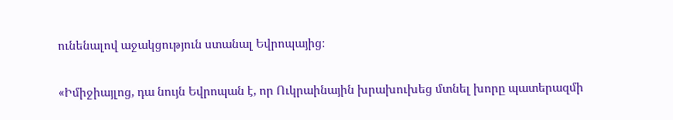ունենալով աջակցություն ստանալ Եվրոպայից։

«Իմիջիայլոց, դա նույն Եվրոպան է, որ Ուկրաինային խրախուխեց մտնել խորը պատերազմի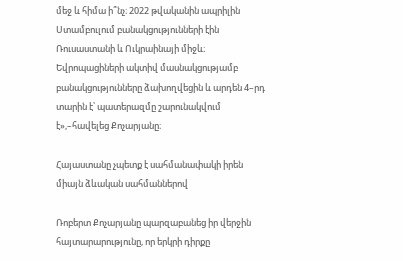մեջ և հիմա ի՞նչ։ 2022 թվականին ապրիլին Ստամբուլում բանակցությունների էին Ռուսաստանի և Ուկրաինայի միջև։ Եվրոպացիների ակտիվ մասնակցությամբ բանակցությունները ձախողվեցին և արդեն 4–րդ տարին է՝ պատերազմը շարունակվում է»,–հավելեց Քոչարյանը։

Հայաստանը չպետք է սահմանափակի իրեն միայն ձևական սահմաններով

Ռոբերտ Քոչարյանը պարզաբանեց իր վերջին հայտարարությունը, որ երկրի դիրքը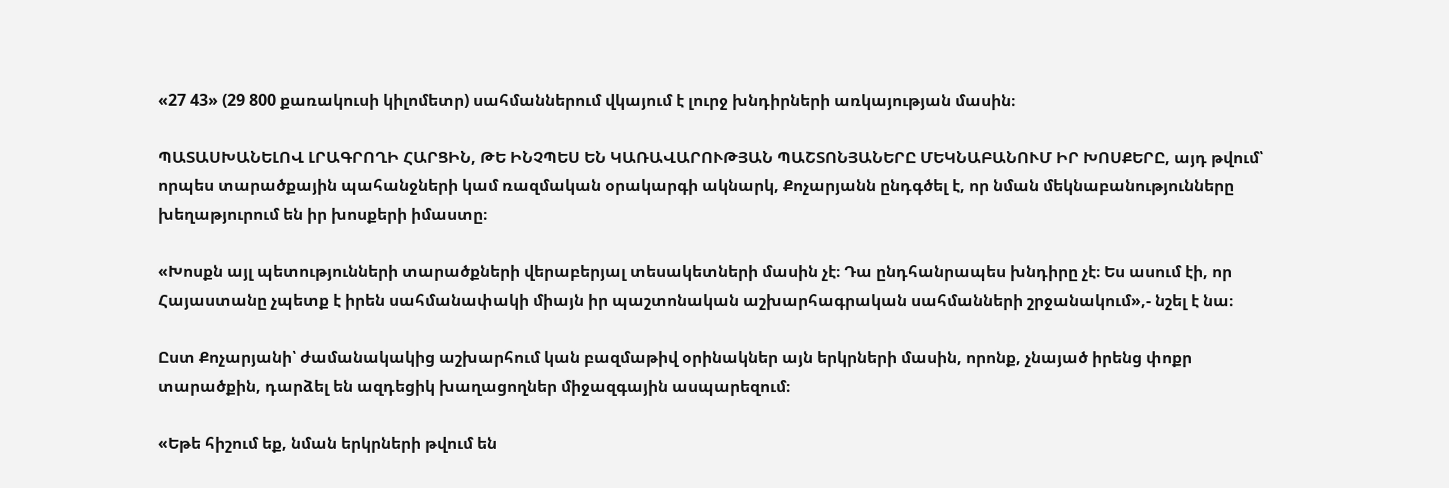«27 43» (29 800 քառակուսի կիլոմետր) սահմաններում վկայում է լուրջ խնդիրների առկայության մասին։

ՊԱՏԱՍԽԱՆԵԼՈՎ ԼՐԱԳՐՈՂԻ ՀԱՐՑԻՆ, ԹԵ ԻՆՉՊԵՍ ԵՆ ԿԱՌԱՎԱՐՈՒԹՅԱՆ ՊԱՇՏՈՆՅԱՆԵՐԸ ՄԵԿՆԱԲԱՆՈՒՄ ԻՐ ԽՈՍՔԵՐԸ, այդ թվում՝ որպես տարածքային պահանջների կամ ռազմական օրակարգի ակնարկ, Քոչարյանն ընդգծել է, որ նման մեկնաբանությունները խեղաթյուրում են իր խոսքերի իմաստը։

«Խոսքն այլ պետությունների տարածքների վերաբերյալ տեսակետների մասին չէ։ Դա ընդհանրապես խնդիրը չէ։ Ես ասում էի, որ Հայաստանը չպետք է իրեն սահմանափակի միայն իր պաշտոնական աշխարհագրական սահմանների շրջանակում»,- նշել է նա։

Ըստ Քոչարյանի՝ ժամանակակից աշխարհում կան բազմաթիվ օրինակներ այն երկրների մասին, որոնք, չնայած իրենց փոքր տարածքին, դարձել են ազդեցիկ խաղացողներ միջազգային ասպարեզում։

«Եթե հիշում եք, նման երկրների թվում են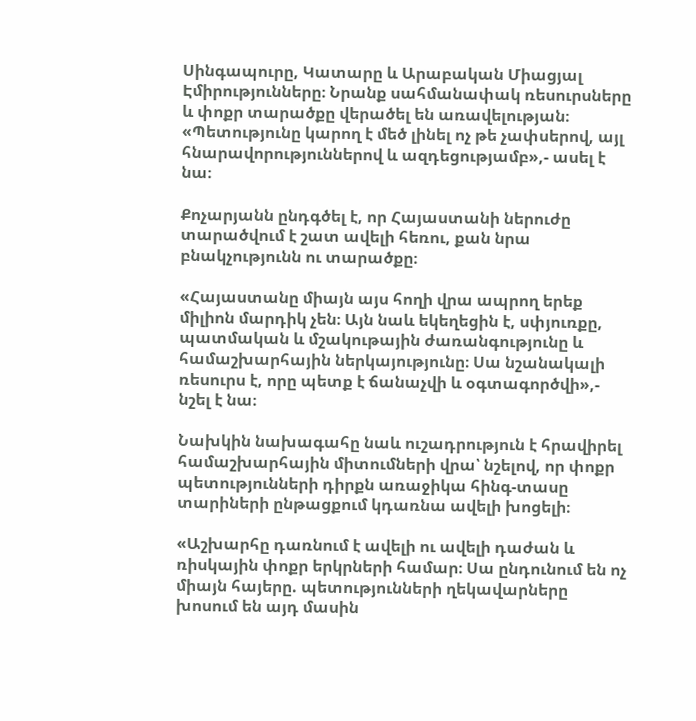Սինգապուրը, Կատարը և Արաբական Միացյալ Էմիրությունները։ Նրանք սահմանափակ ռեսուրսները և փոքր տարածքը վերածել են առավելության։ «Պետությունը կարող է մեծ լինել ոչ թե չափսերով, այլ հնարավորություններով և ազդեցությամբ»,- ասել է նա։

Քոչարյանն ընդգծել է, որ Հայաստանի ներուժը տարածվում է շատ ավելի հեռու, քան նրա բնակչությունն ու տարածքը։

«Հայաստանը միայն այս հողի վրա ապրող երեք միլիոն մարդիկ չեն։ Այն նաև եկեղեցին է, սփյուռքը, պատմական և մշակութային ժառանգությունը և համաշխարհային ներկայությունը։ Սա նշանակալի ռեսուրս է, որը պետք է ճանաչվի և օգտագործվի»,- նշել է նա։

Նախկին նախագահը նաև ուշադրություն է հրավիրել համաշխարհային միտումների վրա՝ նշելով, որ փոքր պետությունների դիրքն առաջիկա հինգ-տասը տարիների ընթացքում կդառնա ավելի խոցելի։

«Աշխարհը դառնում է ավելի ու ավելի դաժան և ռիսկային փոքր երկրների համար։ Սա ընդունում են ոչ միայն հայերը. պետությունների ղեկավարները խոսում են այդ մասին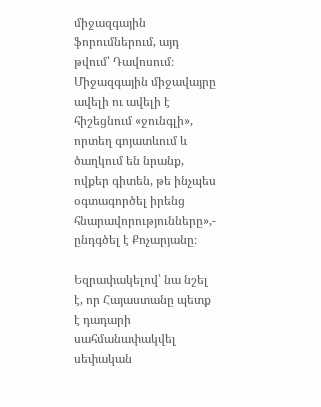միջազգային ֆորումներում, այդ թվում՝ Դավոսում։ Միջազգային միջավայրը ավելի ու ավելի է հիշեցնում «ջունգլի», որտեղ գոյատևում և ծաղկում են նրանք, ովքեր գիտեն, թե ինչպես օգտագործել իրենց հնարավորությունները»,- ընդգծել է Քոչարյանը։

Եզրափակելով՝ նա նշել է, որ Հայաստանը պետք է դադարի սահմանափակվել սեփական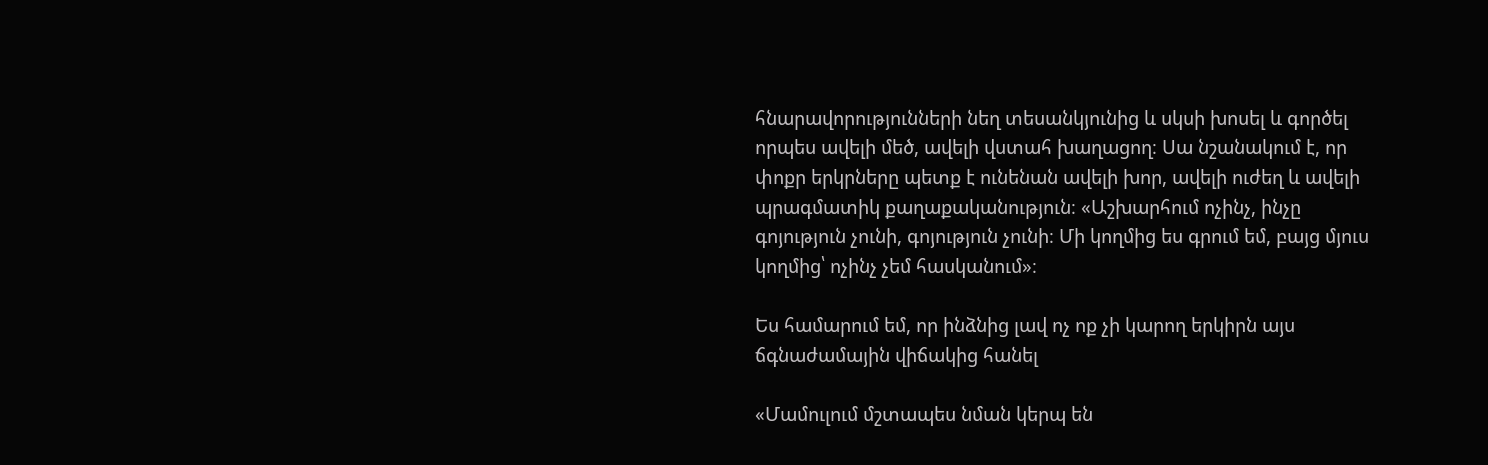հնարավորությունների նեղ տեսանկյունից և սկսի խոսել և գործել որպես ավելի մեծ, ավելի վստահ խաղացող։ Սա նշանակում է, որ փոքր երկրները պետք է ունենան ավելի խոր, ավելի ուժեղ և ավելի պրագմատիկ քաղաքականություն։ «Աշխարհում ոչինչ, ինչը գոյություն չունի, գոյություն չունի։ Մի կողմից ես գրում եմ, բայց մյուս կողմից՝ ոչինչ չեմ հասկանում»։

Ես համարում եմ, որ ինձնից լավ ոչ ոք չի կարող երկիրն այս ճգնաժամային վիճակից հանել

«Մամուլում մշտապես նման կերպ են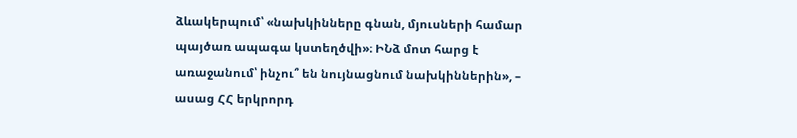ձևակերպում՝ «նախկինները գնան, մյուսների համար պայծառ ապագա կստեղծվի»։ ԻՆձ մոտ հարց է առաջանում՝ ինչու՞ են նույնացնում նախկիններին», – ասաց ՀՀ երկրորդ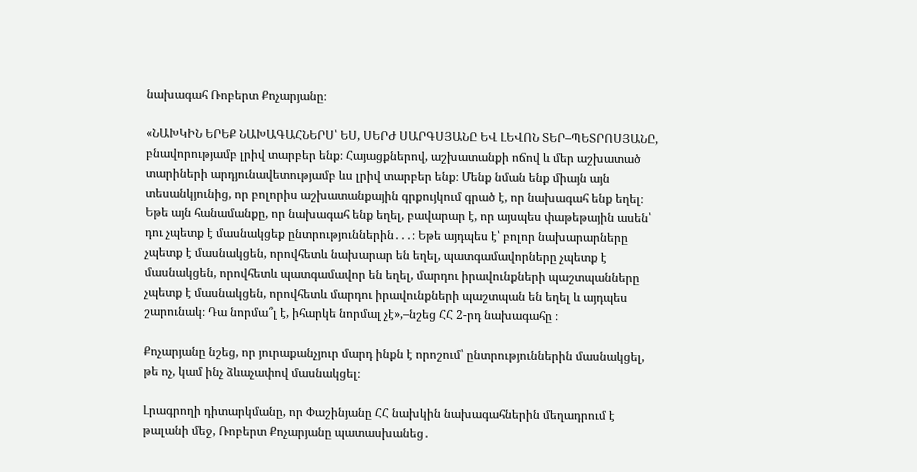նախագահ Ռոբերտ Քոչարյանը։

«ՆԱԽԿԻՆ ԵՐԵՔ ՆԱԽԱԳԱՀՆԵՐՍ՝ ԵՍ, ՍԵՐԺ ՍԱՐԳՍՅԱՆԸ ԵՎ ԼԵՎՈՆ ՏԵՐ–ՊԵՏՐՈՍՅԱՆԸ, բնավորությամբ լրիվ տարբեր ենք։ Հայացքներով, աշխատանքի ոճով և մեր աշխատած տարիների արդյունավետությամբ ևս լրիվ տարբեր ենք։ Մենք նման ենք միայն այն տեսանկյունից, որ բոլորիս աշխատանքային գրքույկում գրած է, որ նախագահ ենք եղել։ Եթե այն հանամանքը, որ նախագահ ենք եղել, բավարար է, որ այսպես փաթեթային ասեն՝ դու չպետք է մասնակցեք ընտրություններին․․․։ Եթե այդպես է՝ բոլոր նախարարները չպետք է մասնակցեն, որովհետև նախարար են եղել, պատգամավորները չպետք է մասնակցեն, որովհետև պատգամավոր են եղել, մարդու իրավունքների պաշտպանները չպետք է մասնակցեն, որովհետև մարդու իրավունքների պաշտպան են եղել և այդպես շարունակ։ Դա նորմա՞լ է, իհարկե նորմալ չէ»,–նշեց ՀՀ 2-րդ նախագահը ։

Քոչարյանը նշեց, որ յուրաքանչյուր մարդ ինքն է որոշում՝ ընտրություններին մասնակցել, թե ոչ, կամ ինչ ձևաչափով մասնակցել։

Լրագրողի դիտարկմանը, որ Փաշինյանը ՀՀ նախկին նախագահներին մեղադրում է թալանի մեջ, Ռոբերտ Քոչարյանը պատասխանեց․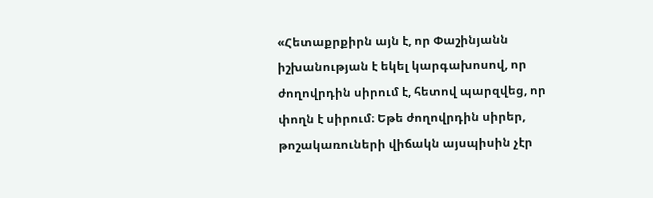«Հետաքրքիրն այն է, որ Փաշինյանն իշխանության է եկել կարգախոսով, որ ժողովրդին սիրում է, հետով պարզվեց, որ փողն է սիրում։ Եթե ժողովրդին սիրեր, թոշակառուների վիճակն այսպիսին չէր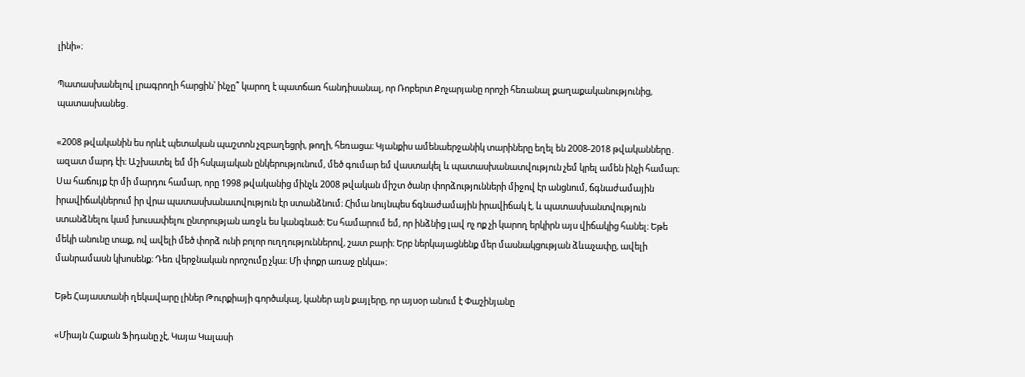լինի»։

Պատասխանելով լրագրողի հարցին՝ ինչը՞ կարող է պատճառ հանդիսանալ, որ Ռոբերտ Քոչարյանը որոշի հեռանալ քաղաքականությունից, պատասխանեց․

«2008 թվականին ես որևէ պետական պաշտոն չզբաղեցրի, թողի, հեռացա։ Կյանքիս ամենաերջանիկ տարիները եղել են 2008-2018 թվականները․ ազատ մարդ էի։ Աշխատել եմ մի հսկայական ընկերությունում, մեծ գումար եմ վաստակել և պատասխանատվություն չեմ կրել ամեն ինչի համար։ Սա հաճույք էր մի մարդու համար, որը 1998 թվականից մինչև 2008 թվական միշտ ծանր փորձությունների միջով էր անցնում, ճգնաժամային իրավիճակներում իր վրա պատասխանատվություն էր ստանձնում։ Հիմա նույնպես ճգնաժամային իրավիճակ է, և պատասխանտվություն ստանձնելու կամ խուսափելու ընտրության առջև ես կանգնած։ Ես համարում եմ, որ ինձնից լավ ոչ ոք չի կարող երկիրն այս վիճակից հանել։ Եթե մեկի անունը տաք, ով ավելի մեծ փորձ ունի բոլոր ուղղություններով, շատ բարի։ Երբ ներկայացնենք մեր մասնակցության ձևաչափը, ավելի մանրամասն կխոսենք։ Դեռ վերջնական որոշումը չկա։ Մի փոքր առաջ ընկա»։

Եթե Հայաստանի ղեկավարը լիներ Թուրքիայի գործակալ, կաներ այն քայլերը, որ այսօր անում է Փաշինյանը

«Միայն Հաքան Ֆիդանը չէ, Կայա Կալասի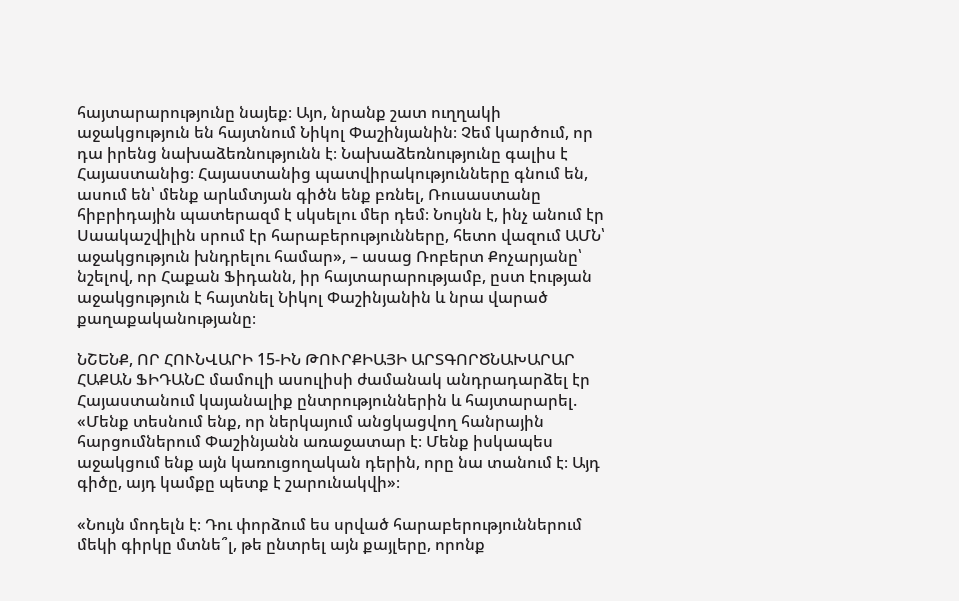հայտարարությունը նայեք։ Այո, նրանք շատ ուղղակի աջակցություն են հայտնում Նիկոլ Փաշինյանին։ Չեմ կարծում, որ դա իրենց նախաձեռնությունն է։ Նախաձեռնությունը գալիս է Հայաստանից։ Հայաստանից պատվիրակությունները գնում են, ասում են՝ մենք արևմտյան գիծն ենք բռնել, Ռուսաստանը հիբրիդային պատերազմ է սկսելու մեր դեմ։ Նույնն է, ինչ անում էր Սաակաշվիլին սրում էր հարաբերությունները, հետո վազում ԱՄՆ՝ աջակցություն խնդրելու համար», – ասաց Ռոբերտ Քոչարյանը՝ նշելով, որ Հաքան Ֆիդանն, իր հայտարարությամբ, ըստ էության աջակցություն է հայտնել Նիկոլ Փաշինյանին և նրա վարած քաղաքականությանը։

ՆՇԵՆՔ, ՈՐ ՀՈՒՆՎԱՐԻ 15-ԻՆ ԹՈՒՐՔԻԱՅԻ ԱՐՏԳՈՐԾՆԱԽԱՐԱՐ ՀԱՔԱՆ ՖԻԴԱՆԸ մամուլի ասուլիսի ժամանակ անդրադարձել էր Հայաստանում կայանալիք ընտրություններին և հայտարարել. «Մենք տեսնում ենք, որ ներկայում անցկացվող հանրային հարցումներում Փաշինյանն առաջատար է։ Մենք իսկապես աջակցում ենք այն կառուցողական դերին, որը նա տանում է։ Այդ գիծը, այդ կամքը պետք է շարունակվի»։

«Նույն մոդելն է։ Դու փորձում ես սրված հարաբերություններում մեկի գիրկը մտնե՞լ, թե ընտրել այն քայլերը, որոնք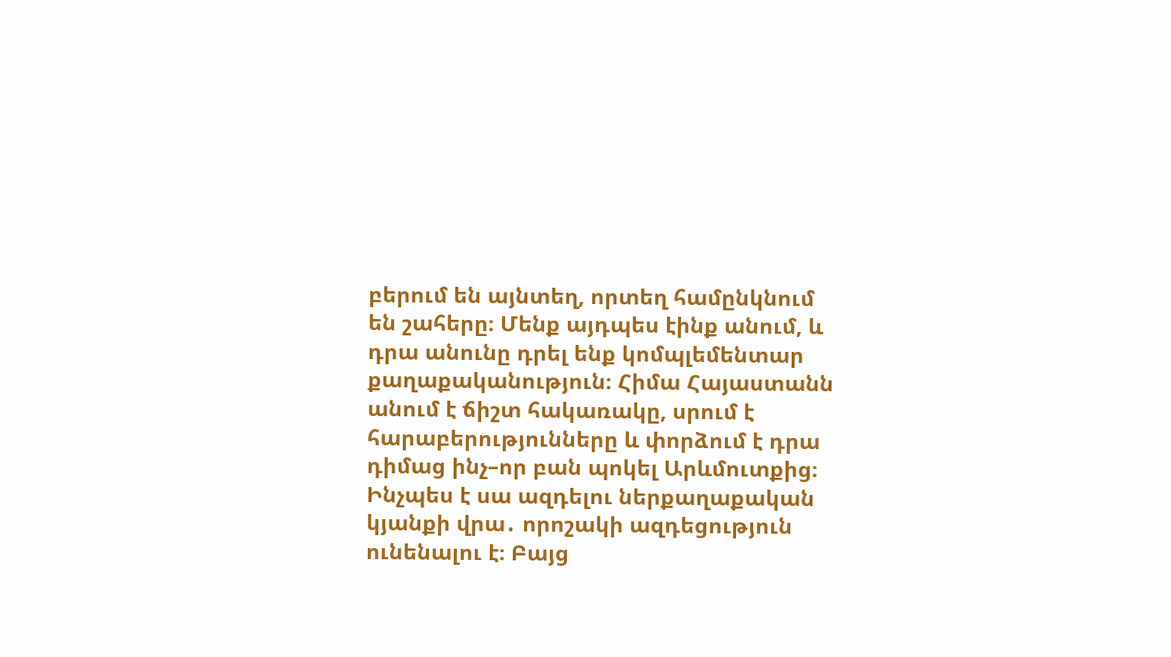բերում են այնտեղ, որտեղ համընկնում են շահերը։ Մենք այդպես էինք անում, և դրա անունը դրել ենք կոմպլեմենտար քաղաքականություն։ Հիմա Հայաստանն անում է ճիշտ հակառակը, սրում է հարաբերությունները և փորձում է դրա դիմաց ինչ–որ բան պոկել Արևմուտքից։ Ինչպես է սա ազդելու ներքաղաքական կյանքի վրա․ որոշակի ազդեցություն ունենալու է։ Բայց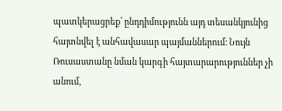պատկերացրեք՝ ընդդիմությունն այդ տեսանկյունից հայտնվել է անհավասար պայմաններում։ Նույն Ռուսաստանը նման կարգի հայտարարություններ չի անում,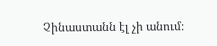Չինաստանն էլ չի անում։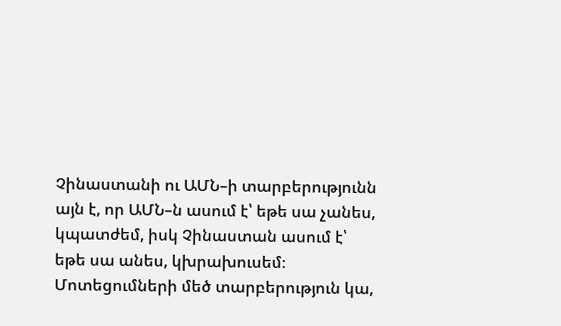Չինաստանի ու ԱՄՆ–ի տարբերությունն այն է, որ ԱՄՆ–ն ասում է՝ եթե սա չանես, կպատժեմ, իսկ Չինաստան ասում է՝ եթե սա անես, կխրախուսեմ։ Մոտեցումների մեծ տարբերություն կա,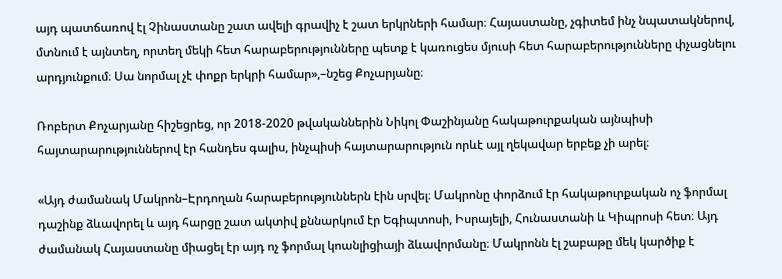այդ պատճառով էլ Չինաստանը շատ ավելի գրավիչ է շատ երկրների համար։ Հայաստանը, չգիտեմ ինչ նպատակներով, մտնում է այնտեղ, որտեղ մեկի հետ հարաբերությունները պետք է կառուցես մյուսի հետ հարաբերությունները փչացնելու արդյունքում։ Սա նորմալ չէ փոքր երկրի համար»,–նշեց Քոչարյանը։

Ռոբերտ Քոչարյանը հիշեցրեց, որ 2018-2020 թվականներին Նիկոլ Փաշինյանը հակաթուրքական այնպիսի հայտարարություններով էր հանդես գալիս, ինչպիսի հայտարարություն որևէ այլ ղեկավար երբեք չի արել։

«Այդ ժամանակ Մակրոն–Էրդողան հարաբերություններն էին սրվել։ Մակրոնը փորձում էր հակաթուրքական ոչ ֆորմալ դաշինք ձևավորել և այդ հարցը շատ ակտիվ քննարկում էր Եգիպտոսի, Իսրայելի, Հունաստանի և Կիպրոսի հետ։ Այդ ժամանակ Հայաստանը միացել էր այդ ոչ ֆորմալ կոանլիցիայի ձևավորմանը։ Մակրոնն էլ շաբաթը մեկ կարծիք է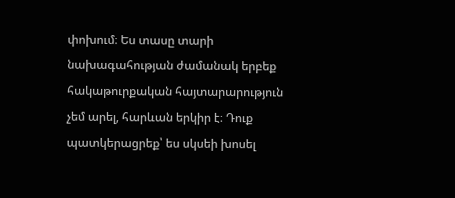փոխում։ Ես տասը տարի նախագահության ժամանակ երբեք հակաթուրքական հայտարարություն չեմ արել, հարևան երկիր է։ Դուք պատկերացրեք՝ ես սկսեի խոսել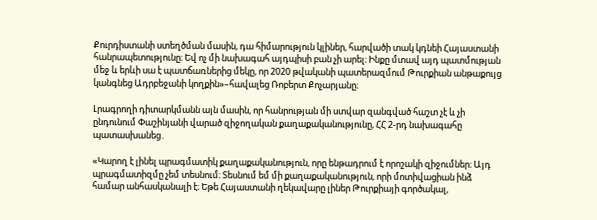Քուրդիստանի ստեղծման մասին, դա հիմարություն կլիներ, հարվածի տակ կդնեի Հայաստանի հանրապետությունը։ Եվ ոչ մի նախագահ այդպիսի բան չի արել։ Ինքը մտավ այդ պատմության մեջ և երևի սա է պատճառներից մեկը, որ 2020 թվականի պատերազմում Թուրքիան անթաքույց կանգնեց Ադրբեջանի կողքին»–հավալեց Ռոբերտ Քոչարյանը։

Լրագրողի դիտարկմանն այն մասին, որ հանրության մի ստվար զանգված հաշտ չէ և չի ընդունում Փաշինյանի վարած զիջողական քաղաքականությունը, ՀՀ 2-րդ նախագահը պատասխանեց․

«Կարող է լինել պրագմատիկ քաղաքականություն, որը ենթադրում է որոշակի զիջումներ։ Այդ պրագմատիզմը չեմ տեսնում։ Տեսնում եմ մի քաղաքականություն, որի մոտիվացիան ինձ համար անհասկանալի է։ Եթե Հայաստանի ղեկավարը լիներ Թուրքիայի գործակալ,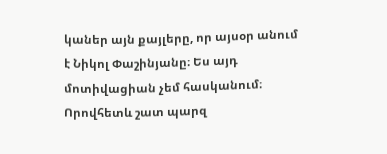կաներ այն քայլերը, որ այսօր անում է Նիկոլ Փաշինյանը։ Ես այդ մոտիվացիան չեմ հասկանում։ Որովհետև շատ պարզ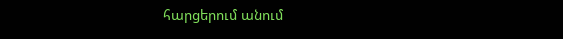հարցերում անում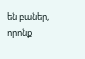են բաներ, որոնք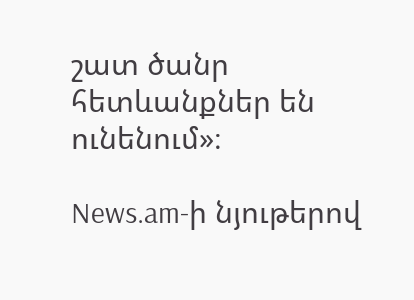շատ ծանր հետևանքներ են ունենում»։

News.am-ի նյութերով